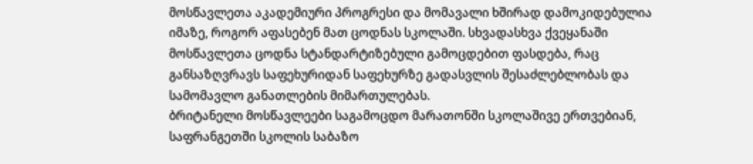მოსწავლეთა აკადემიური პროგრესი და მომავალი ხშირად დამოკიდებულია იმაზე, როგორ აფასებენ მათ ცოდნას სკოლაში. სხვადასხვა ქვეყანაში მოსწავლეთა ცოდნა სტანდარტიზებული გამოცდებით ფასდება, რაც განსაზღვრავს საფეხურიდან საფეხურზე გადასვლის შესაძლებლობას და სამომავლო განათლების მიმართულებას.
ბრიტანელი მოსწავლეები საგამოცდო მარათონში სკოლაშივე ერთვებიან, საფრანგეთში სკოლის საბაზო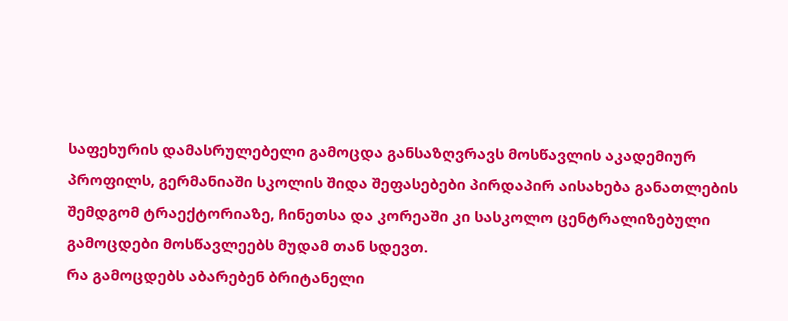საფეხურის დამასრულებელი გამოცდა განსაზღვრავს მოსწავლის აკადემიურ პროფილს, გერმანიაში სკოლის შიდა შეფასებები პირდაპირ აისახება განათლების შემდგომ ტრაექტორიაზე, ჩინეთსა და კორეაში კი სასკოლო ცენტრალიზებული გამოცდები მოსწავლეებს მუდამ თან სდევთ.
რა გამოცდებს აბარებენ ბრიტანელი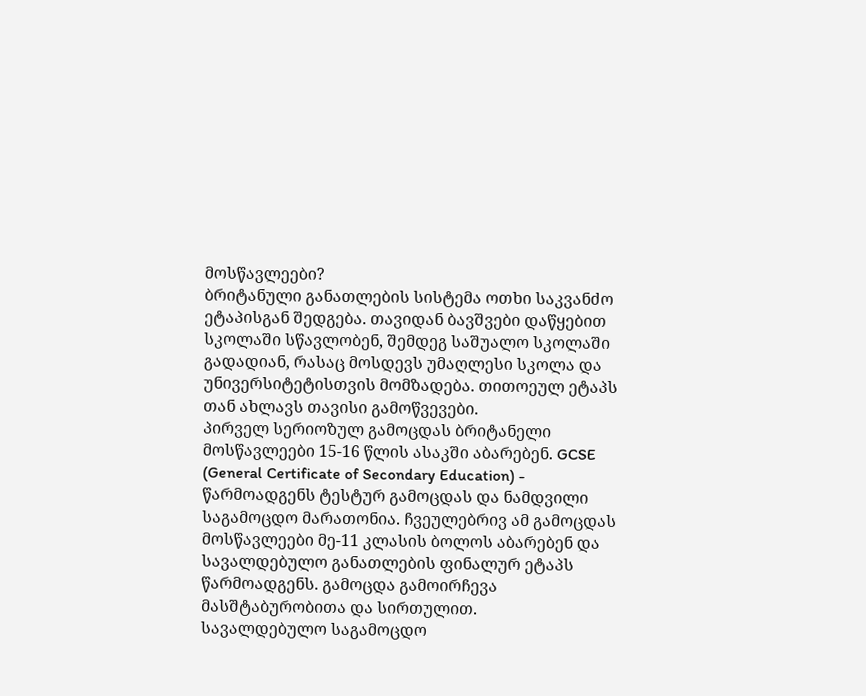მოსწავლეები?
ბრიტანული განათლების სისტემა ოთხი საკვანძო ეტაპისგან შედგება. თავიდან ბავშვები დაწყებით სკოლაში სწავლობენ, შემდეგ საშუალო სკოლაში გადადიან, რასაც მოსდევს უმაღლესი სკოლა და უნივერსიტეტისთვის მომზადება. თითოეულ ეტაპს თან ახლავს თავისი გამოწვევები.
პირველ სერიოზულ გამოცდას ბრიტანელი მოსწავლეები 15-16 წლის ასაკში აბარებენ. GCSE (General Certificate of Secondary Education) - წარმოადგენს ტესტურ გამოცდას და ნამდვილი საგამოცდო მარათონია. ჩვეულებრივ ამ გამოცდას მოსწავლეები მე-11 კლასის ბოლოს აბარებენ და სავალდებულო განათლების ფინალურ ეტაპს წარმოადგენს. გამოცდა გამოირჩევა მასშტაბურობითა და სირთულით.
სავალდებულო საგამოცდო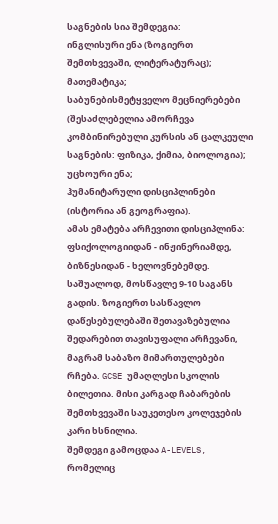საგნების სია შემდეგია:
ინგლისური ენა (ზოგიერთ შემთხვევაში, ლიტერატურაც);
მათემატიკა;
საბუნებისმეტყველო მეცნიერებები (შესაძლებელია ამორჩევა კომბინირებული კურსის ან ცალკეული საგნების: ფიზიკა, ქიმია, ბიოლოგია);
უცხოური ენა;
ჰუმანიტარული დისციპლინები (ისტორია ან გეოგრაფია).
ამას ემატება არჩევითი დისციპლინა: ფსიქოლოგიიდან - ინჟინერიამდე, ბიზნესიდან - ხელოვნებემდე. საშუალოდ, მოსწავლე 9-10 საგანს გადის. ზოგიერთ სასწავლო დაწესებულებაში შეთავაზებულია შედარებით თავისუფალი არჩევანი, მაგრამ საბაზო მიმართულებები რჩება. GCSE უმაღლესი სკოლის ბილეთია. მისი კარგად ჩაბარების შემთხვევაში საუკეთესო კოლეჯების კარი ხსნილია.
შემდეგი გამოცდაა A-LEVELS, რომელიც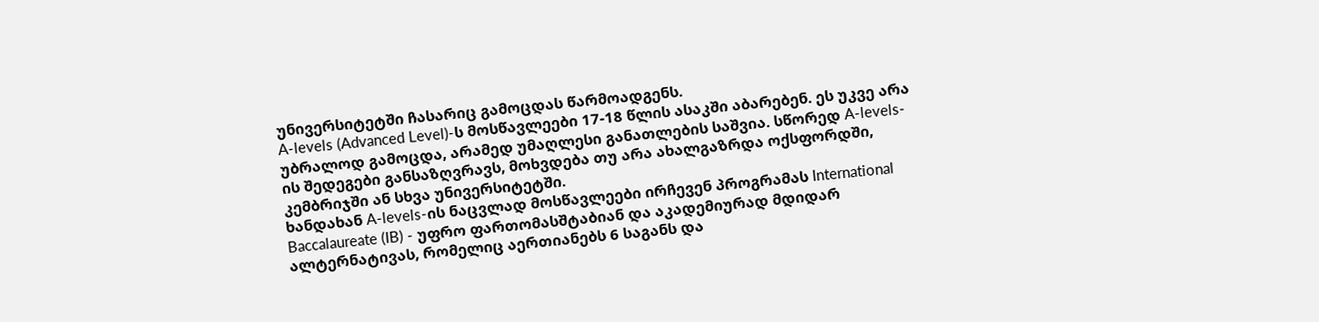უნივერსიტეტში ჩასარიც გამოცდას წარმოადგენს.
A-levels (Advanced Level)-ს მოსწავლეები 17-18 წლის ასაკში აბარებენ. ეს უკვე არა უბრალოდ გამოცდა, არამედ უმაღლესი განათლების საშვია. სწორედ A-levels-ის შედეგები განსაზღვრავს, მოხვდება თუ არა ახალგაზრდა ოქსფორდში, კემბრიჯში ან სხვა უნივერსიტეტში.
ხანდახან A-levels-ის ნაცვლად მოსწავლეები ირჩევენ პროგრამას International Baccalaureate (IB) - უფრო ფართომასშტაბიან და აკადემიურად მდიდარ ალტერნატივას, რომელიც აერთიანებს 6 საგანს და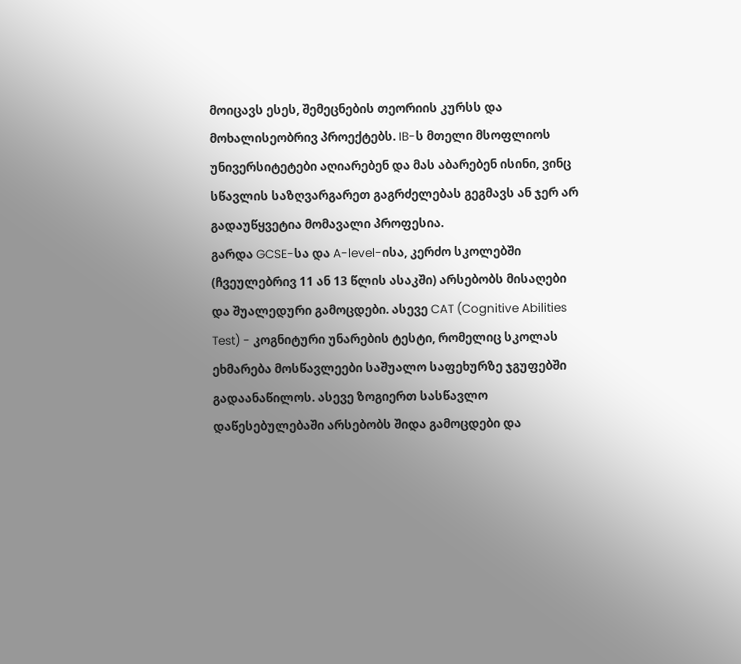მოიცავს ესეს, შემეცნების თეორიის კურსს და მოხალისეობრივ პროექტებს. IB-ს მთელი მსოფლიოს უნივერსიტეტები აღიარებენ და მას აბარებენ ისინი, ვინც სწავლის საზღვარგარეთ გაგრძელებას გეგმავს ან ჯერ არ გადაუწყვეტია მომავალი პროფესია.
გარდა GCSE-სა და A-level-ისა, კერძო სკოლებში (ჩვეულებრივ 11 ან 13 წლის ასაკში) არსებობს მისაღები და შუალედური გამოცდები. ასევე CAT (Cognitive Abilities Test) - კოგნიტური უნარების ტესტი, რომელიც სკოლას ეხმარება მოსწავლეები საშუალო საფეხურზე ჯგუფებში გადაანაწილოს. ასევე ზოგიერთ სასწავლო დაწესებულებაში არსებობს შიდა გამოცდები და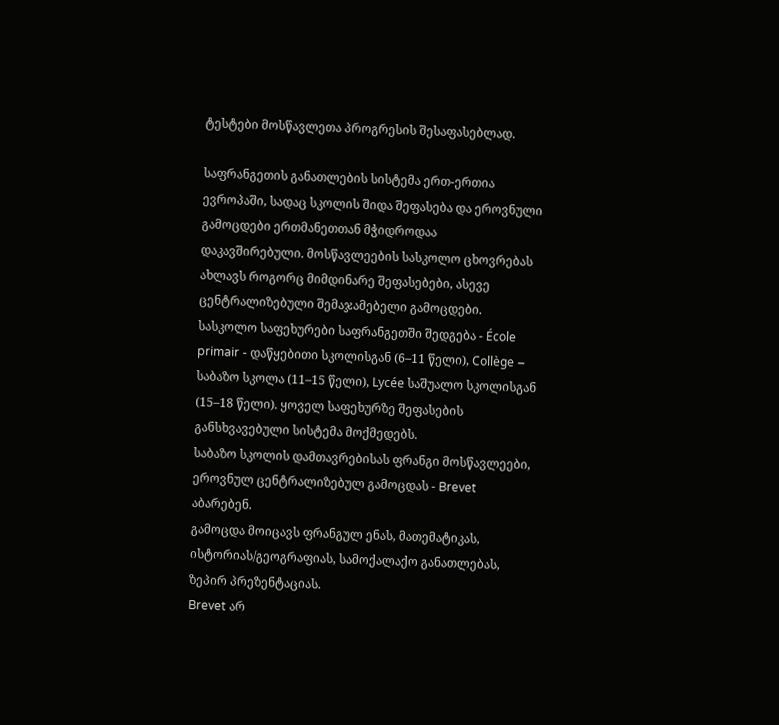ტესტები მოსწავლეთა პროგრესის შესაფასებლად.

საფრანგეთის განათლების სისტემა ერთ-ერთია ევროპაში, სადაც სკოლის შიდა შეფასება და ეროვნული გამოცდები ერთმანეთთან მჭიდროდაა დაკავშირებული. მოსწავლეების სასკოლო ცხოვრებას ახლავს როგორც მიმდინარე შეფასებები, ასევე ცენტრალიზებული შემაჯამებელი გამოცდები.
სასკოლო საფეხურები საფრანგეთში შედგება - École primair - დაწყებითი სკოლისგან (6–11 წელი), Collège – საბაზო სკოლა (11–15 წელი), Lycée საშუალო სკოლისგან (15–18 წელი). ყოველ საფეხურზე შეფასების განსხვავებული სისტემა მოქმედებს.
საბაზო სკოლის დამთავრებისას ფრანგი მოსწავლეები, ეროვნულ ცენტრალიზებულ გამოცდას - Brevet აბარებენ.
გამოცდა მოიცავს ფრანგულ ენას, მათემატიკას, ისტორიას/გეოგრაფიას, სამოქალაქო განათლებას, ზეპირ პრეზენტაციას.
Brevet არ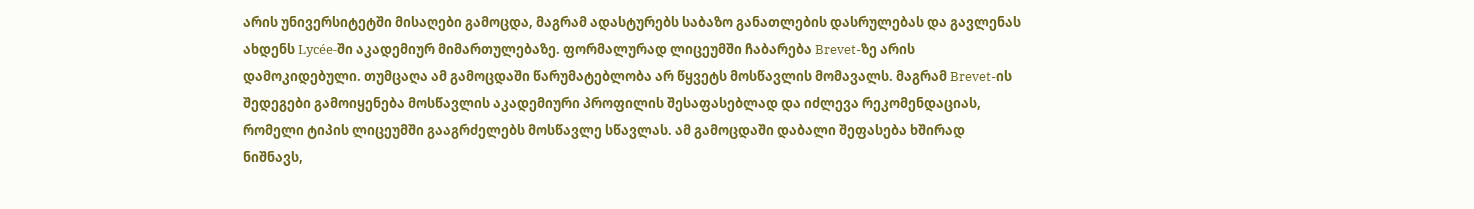არის უნივერსიტეტში მისაღები გამოცდა, მაგრამ ადასტურებს საბაზო განათლების დასრულებას და გავლენას ახდენს Lycée-ში აკადემიურ მიმართულებაზე. ფორმალურად ლიცეუმში ჩაბარება Brevet-ზე არის დამოკიდებული. თუმცაღა ამ გამოცდაში წარუმატებლობა არ წყვეტს მოსწავლის მომავალს. მაგრამ Brevet-ის შედეგები გამოიყენება მოსწავლის აკადემიური პროფილის შესაფასებლად და იძლევა რეკომენდაციას, რომელი ტიპის ლიცეუმში გააგრძელებს მოსწავლე სწავლას. ამ გამოცდაში დაბალი შეფასება ხშირად ნიშნავს,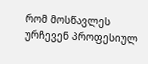რომ მოსწავლეს ურჩევენ პროფესიულ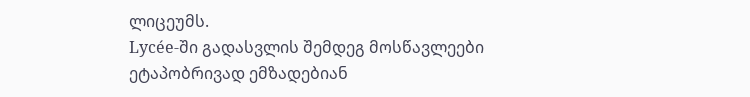ლიცეუმს.
Lycée-ში გადასვლის შემდეგ მოსწავლეები ეტაპობრივად ემზადებიან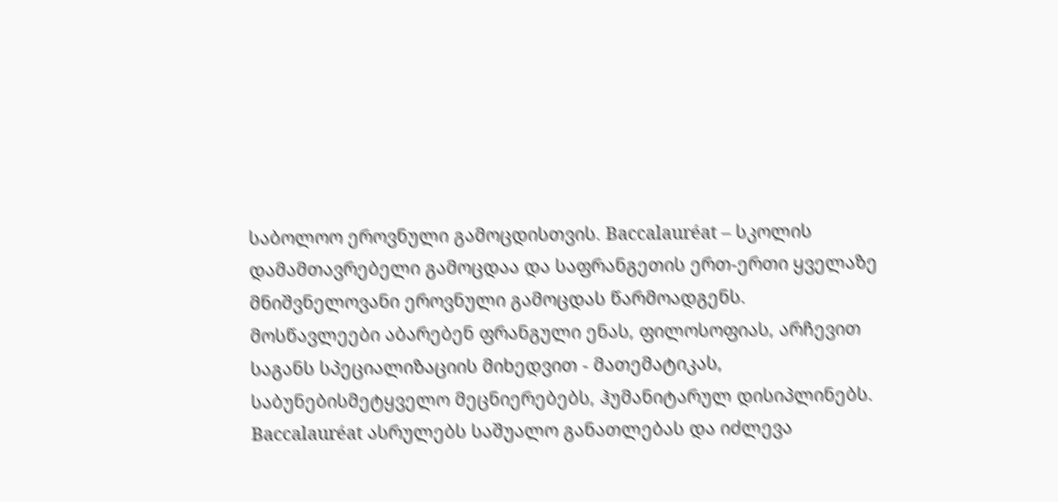საბოლოო ეროვნული გამოცდისთვის. Baccalauréat – სკოლის დამამთავრებელი გამოცდაა და საფრანგეთის ერთ-ერთი ყველაზე მნიშვნელოვანი ეროვნული გამოცდას წარმოადგენს.
მოსწავლეები აბარებენ ფრანგული ენას, ფილოსოფიას, არჩევით საგანს სპეციალიზაციის მიხედვით - მათემატიკას, საბუნებისმეტყველო მეცნიერებებს, ჰუმანიტარულ დისიპლინებს.
Baccalauréat ასრულებს საშუალო განათლებას და იძლევა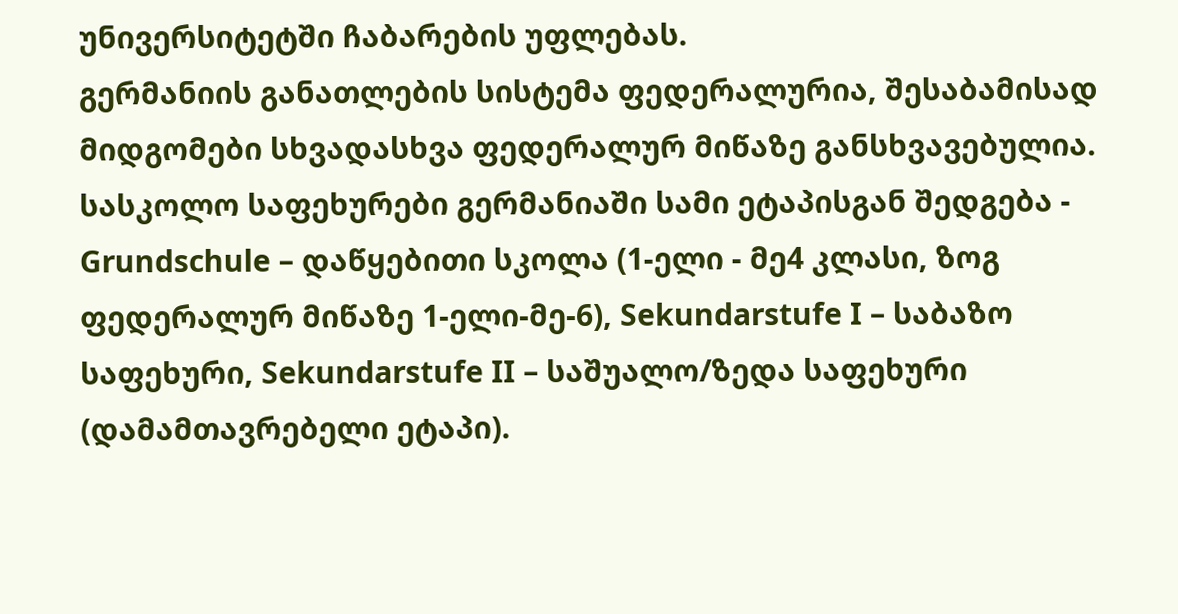უნივერსიტეტში ჩაბარების უფლებას.
გერმანიის განათლების სისტემა ფედერალურია, შესაბამისად მიდგომები სხვადასხვა ფედერალურ მიწაზე განსხვავებულია.
სასკოლო საფეხურები გერმანიაში სამი ეტაპისგან შედგება - Grundschule – დაწყებითი სკოლა (1-ელი - მე4 კლასი, ზოგ ფედერალურ მიწაზე 1-ელი-მე-6), Sekundarstufe I – საბაზო საფეხური, Sekundarstufe II – საშუალო/ზედა საფეხური (დამამთავრებელი ეტაპი).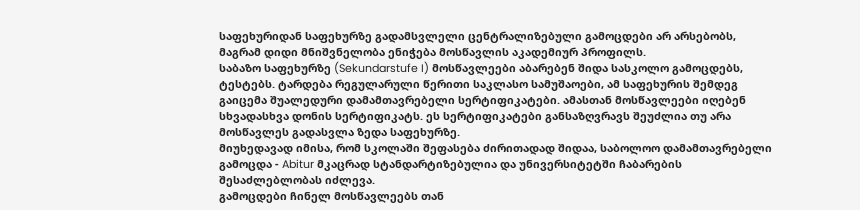საფეხურიდან საფეხურზე გადამსვლელი ცენტრალიზებული გამოცდები არ არსებობს, მაგრამ დიდი მნიშვნელობა ენიჭება მოსწავლის აკადემიურ პროფილს.
საბაზო საფეხურზე (Sekundarstufe I) მოსწავლეები აბარებენ შიდა სასკოლო გამოცდებს, ტესტებს. ტარდება რეგულარული წერითი საკლასო სამუშაოები, ამ საფეხურის შემდეგ გაიცემა შუალედური დამამთავრებელი სერტიფიკატები. ამასთან მოსწავლეები იღებენ სხვადასხვა დონის სერტიფიკატს. ეს სერტიფიკატები განსაზღვრავს შეუძლია თუ არა მოსწავლეს გადასვლა ზედა საფეხურზე.
მიუხედავად იმისა, რომ სკოლაში შეფასება ძირითადად შიდაა, საბოლოო დამამთავრებელი გამოცდა - Abitur მკაცრად სტანდარტიზებულია და უნივერსიტეტში ჩაბარების შესაძლებლობას იძლევა.
გამოცდები ჩინელ მოსწავლეებს თან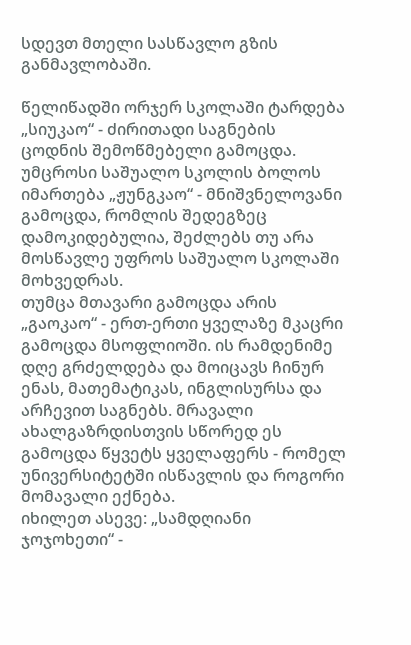სდევთ მთელი სასწავლო გზის განმავლობაში.

წელიწადში ორჯერ სკოლაში ტარდება „სიუკაო“ - ძირითადი საგნების ცოდნის შემოწმებელი გამოცდა.
უმცროსი საშუალო სკოლის ბოლოს იმართება „ჟუნგკაო“ - მნიშვნელოვანი გამოცდა, რომლის შედეგზეც დამოკიდებულია, შეძლებს თუ არა მოსწავლე უფროს საშუალო სკოლაში მოხვედრას.
თუმცა მთავარი გამოცდა არის „გაოკაო“ - ერთ-ერთი ყველაზე მკაცრი გამოცდა მსოფლიოში. ის რამდენიმე დღე გრძელდება და მოიცავს ჩინურ ენას, მათემატიკას, ინგლისურსა და არჩევით საგნებს. მრავალი ახალგაზრდისთვის სწორედ ეს გამოცდა წყვეტს ყველაფერს - რომელ უნივერსიტეტში ისწავლის და როგორი მომავალი ექნება.
იხილეთ ასევე: „სამდღიანი ჯოჯოხეთი“ -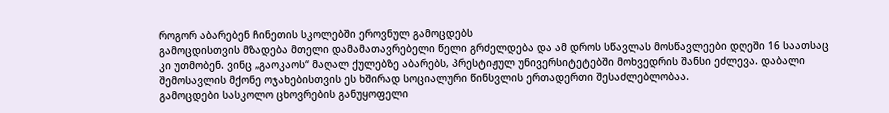როგორ აბარებენ ჩინეთის სკოლებში ეროვნულ გამოცდებს
გამოცდისთვის მზადება მთელი დამამათავრებელი წელი გრძელდება და ამ დროს სწავლას მოსწავლეები დღეში 16 საათსაც კი უთმობენ. ვინც „გაოკაოს“ მაღალ ქულებზე აბარებს, პრესტიჟულ უნივერსიტეტებში მოხვედრის შანსი ეძლევა. დაბალი შემოსავლის მქონე ოჯახებისთვის ეს ხშირად სოციალური წინსვლის ერთადერთი შესაძლებლობაა.
გამოცდები სასკოლო ცხოვრების განუყოფელი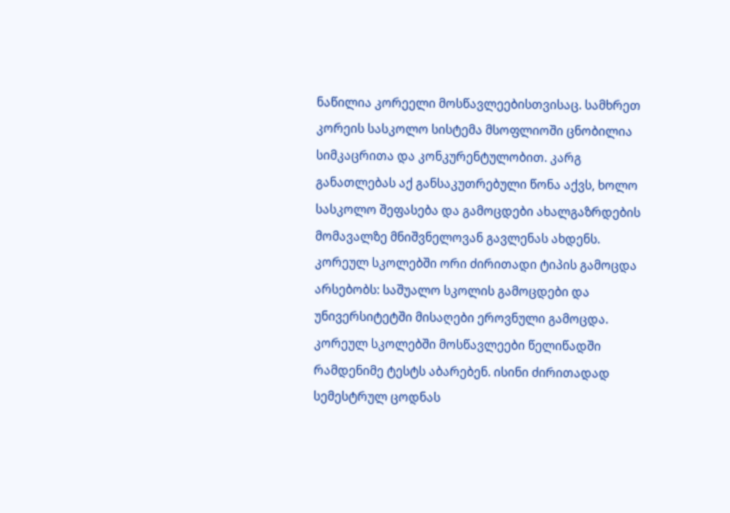ნაწილია კორეელი მოსწავლეებისთვისაც. სამხრეთ კორეის სასკოლო სისტემა მსოფლიოში ცნობილია სიმკაცრითა და კონკურენტულობით. კარგ განათლებას აქ განსაკუთრებული წონა აქვს, ხოლო სასკოლო შეფასება და გამოცდები ახალგაზრდების მომავალზე მნიშვნელოვან გავლენას ახდენს.
კორეულ სკოლებში ორი ძირითადი ტიპის გამოცდა არსებობს: საშუალო სკოლის გამოცდები და უნივერსიტეტში მისაღები ეროვნული გამოცდა.
კორეულ სკოლებში მოსწავლეები წელიწადში რამდენიმე ტესტს აბარებენ. ისინი ძირითადად სემესტრულ ცოდნას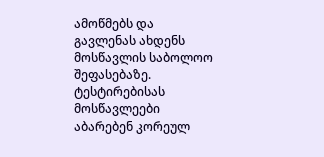ამოწმებს და გავლენას ახდენს მოსწავლის საბოლოო შეფასებაზე.
ტესტირებისას მოსწავლეები აბარებენ კორეულ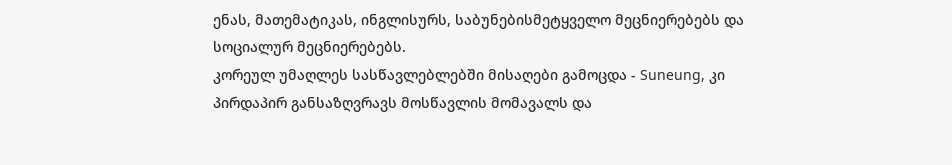ენას, მათემატიკას, ინგლისურს, საბუნებისმეტყველო მეცნიერებებს და სოციალურ მეცნიერებებს.
კორეულ უმაღლეს სასწავლებლებში მისაღები გამოცდა - Suneung, კი პირდაპირ განსაზღვრავს მოსწავლის მომავალს და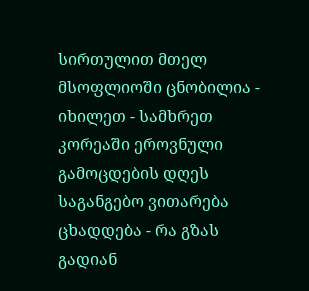სირთულით მთელ მსოფლიოში ცნობილია - იხილეთ - სამხრეთ კორეაში ეროვნული გამოცდების დღეს საგანგებო ვითარება ცხადდება - რა გზას გადიან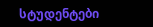სტუდენტები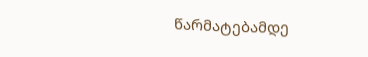წარმატებამდე